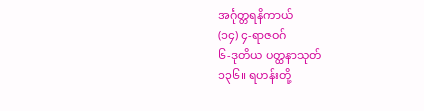အင်္ဂုတ္တရနိကာယ်
(၁၄) ၄-ရာဇဝဂ်
၆-ဒုတိယ ပတ္ထနာသုတ်
၁၃၆။ ရဟန်းတို့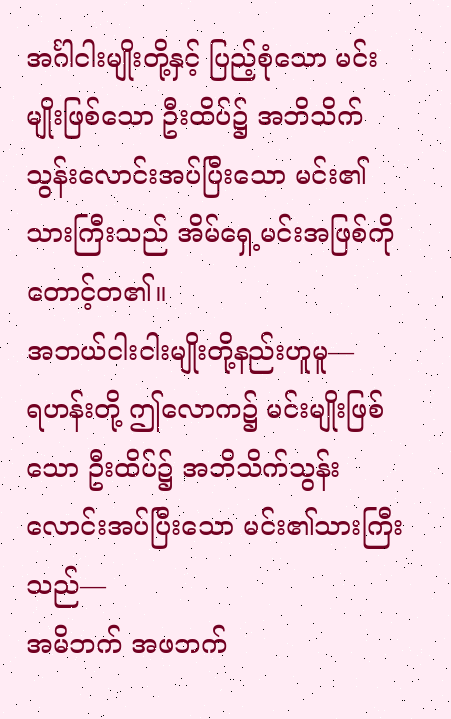အင်္ဂါငါးမျိုးတို့နှင့် ပြည့်စုံသော မင်းမျိုးဖြစ်သော ဦးထိပ်၌ အဘိသိက်သွန်းလောင်းအပ်ပြီးသော မင်း၏ သားကြီးသည် အိမ်ရှေ့မင်းအဖြစ်ကို တောင့်တ၏။
အဘယ်ငါးငါးမျိုးတို့နည်းဟူမူ—
ရဟန်းတို့ ဤလောက၌ မင်းမျိုးဖြစ်သော ဦးထိပ်၌ အဘိသိက်သွန်းလောင်းအပ်ပြီးသော မင်း၏သားကြီးသည်—
အမိဘက် အဖဘက်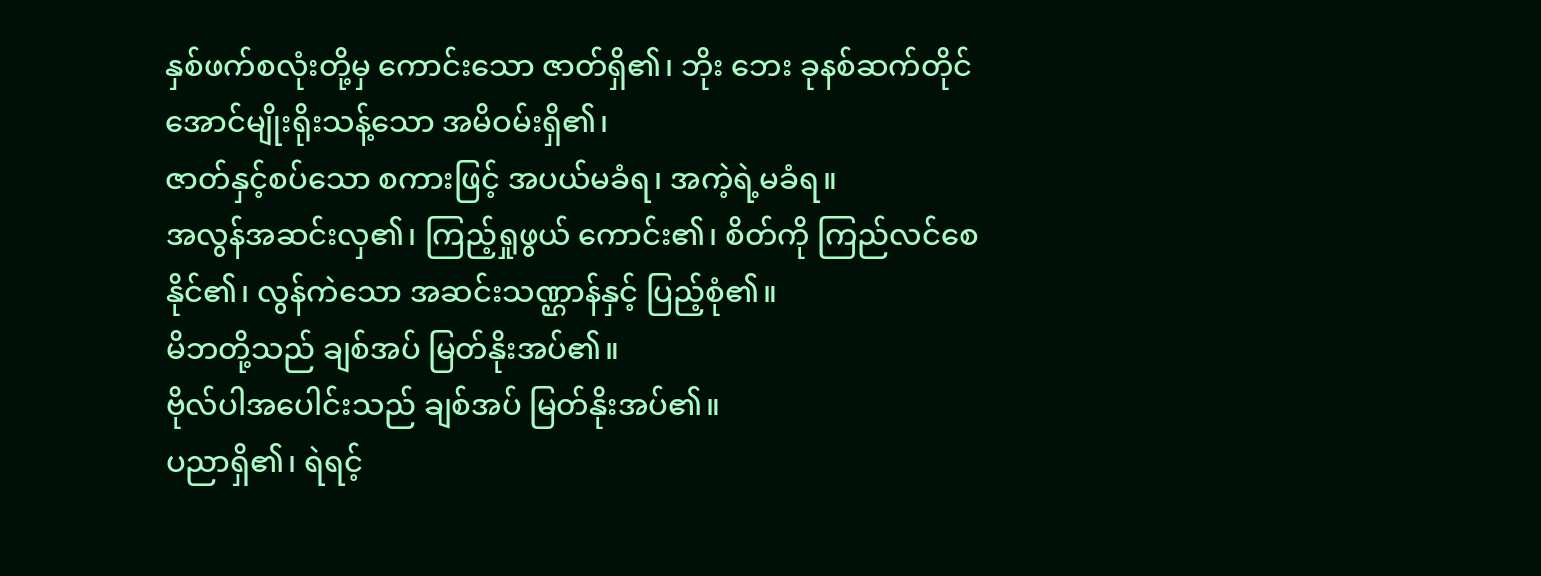နှစ်ဖက်စလုံးတို့မှ ကောင်းသော ဇာတ်ရှိ၏၊ ဘိုး ဘေး ခုနစ်ဆက်တိုင်အောင်မျိုးရိုးသန့်သော အမိဝမ်းရှိ၏၊
ဇာတ်နှင့်စပ်သော စကားဖြင့် အပယ်မခံရ၊ အကဲ့ရဲ့မခံရ။
အလွန်အဆင်းလှ၏၊ ကြည့်ရှုဖွယ် ကောင်း၏၊ စိတ်ကို ကြည်လင်စေနိုင်၏၊ လွန်ကဲသော အဆင်းသဏ္ဌာန်နှင့် ပြည့်စုံ၏။
မိဘတို့သည် ချစ်အပ် မြတ်နိုးအပ်၏။
ဗိုလ်ပါအပေါင်းသည် ချစ်အပ် မြတ်နိုးအပ်၏။
ပညာရှိ၏၊ ရဲရင့်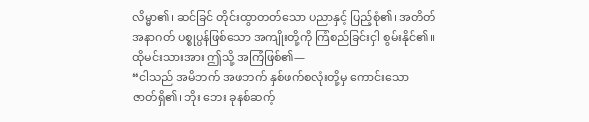လိမ္မာ၏၊ ဆင်ခြင် တိုင်းထွာတတ်သော ပညာနှင့် ပြည့်စုံ၏၊ အတိတ်အနာဂတ် ပစ္စုပ္ပန်ဖြစ်သော အကျိုးတို့ကို ကြံစည်ခြင်းငှါ စွမ်းနိုင်၏။
ထိုမင်းသားအား ဤသို့ အကြံဖြစ်၏—
“ငါသည် အမိဘက် အဖဘက် နှစ်ဖက်စလုံးတို့မှ ကောင်းသော ဇာတ်ရှိ၏၊ ဘိုး ဘေး ခုနစ်ဆက့်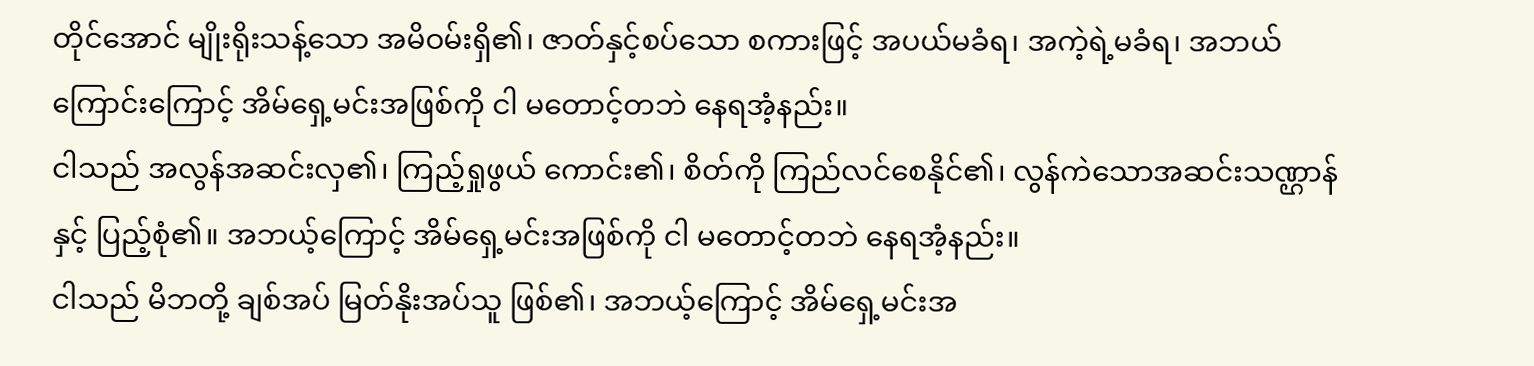တိုင်အောင် မျိုးရိုးသန့်သော အမိဝမ်းရှိ၏၊ ဇာတ်နှင့်စပ်သော စကားဖြင့် အပယ်မခံရ၊ အကဲ့ရဲ့မခံရ၊ အဘယ်ကြောင်းကြောင့် အိမ်ရှေ့မင်းအဖြစ်ကို ငါ မတောင့်တဘဲ နေရအံ့နည်း။
ငါသည် အလွန်အဆင်းလှ၏၊ ကြည့်ရှုဖွယ် ကောင်း၏၊ စိတ်ကို ကြည်လင်စေနိုင်၏၊ လွန်ကဲသောအဆင်းသဏ္ဌာန်နှင့် ပြည့်စုံ၏။ အဘယ့်ကြောင့် အိမ်ရှေ့မင်းအဖြစ်ကို ငါ မတောင့်တဘဲ နေရအံ့နည်း။
ငါသည် မိဘတို့ ချစ်အပ် မြတ်နိုးအပ်သူ ဖြစ်၏၊ အဘယ့်ကြောင့် အိမ်ရှေ့မင်းအ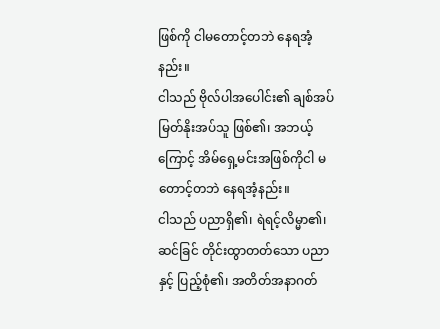ဖြစ်ကို ငါမတောင့်တဘဲ နေရအံ့နည်း။
ငါသည် ဗိုလ်ပါအပေါင်း၏ ချစ်အပ် မြတ်နိုးအပ်သူ ဖြစ်၏၊ အဘယ့်ကြောင့် အိမ်ရှေ့မင်းအဖြစ်ကိုငါ မတောင့်တဘဲ နေရအံ့နည်း။
ငါသည် ပညာရှိ၏၊ ရဲရင့်လိမ္မာ၏၊ ဆင်ခြင် တိုင်းထွာတတ်သော ပညာနှင့် ပြည့်စုံ၏၊ အတိတ်အနာဂတ်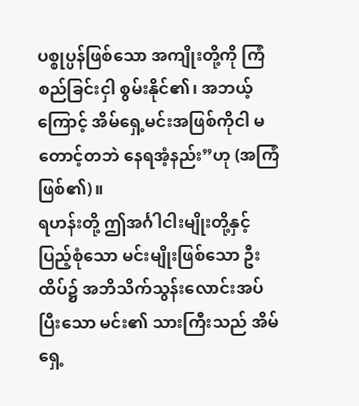ပစ္စုပ္ပန်ဖြစ်သော အကျိုးတို့ကို ကြံစည်ခြင်းငှါ စွမ်းနိုင်၏၊ အဘယ့်ကြောင့် အိမ်ရှေ့မင်းအဖြစ်ကိုငါ မတောင့်တဘဲ နေရအံ့နည်း”ဟု (အကြံဖြစ်၏)။
ရဟန်းတို့ ဤအင်္ဂါငါးမျိုးတို့နှင့် ပြည့်စုံသော မင်းမျိုးဖြစ်သော ဦးထိပ်၌ အဘိသိက်သွန်းလောင်းအပ်ပြီးသော မင်း၏ သားကြီးသည် အိမ်ရှေ့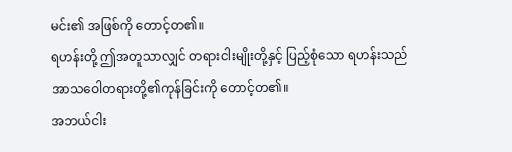မင်း၏ အဖြစ်ကို တောင့်တ၏။
ရဟန်းတို့ ဤအတူသာလျှင် တရားငါးမျိုးတို့နှင့် ပြည့်စုံသော ရဟန်းသည် အာသဝေါတရားတို့၏ကုန်ခြင်းကို တောင့်တ၏။
အဘယ်ငါး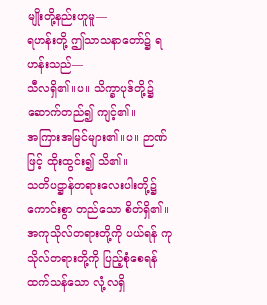မျိုးတို့နည်းဟူမူ—
ရဟန်းတို့ ဤသာသနာတော်၌ ရဟန်းသည်—
သီလရှိ၏။ပ။ သိက္ခာပုဒ်တို့၌ ဆောက်တည်၍ ကျင့်၏။
အကြားအမြင်များ၏။ပ။ ဉာဏ်ဖြင့် ထိုးထွင်း၍ သိ၏။
သတိပဋ္ဌာန်တရားလေးပါးတို့၌ ကောင်းစွာ တည်သော စိတ်ရှိ၏။
အကုသိုလ်တရားတို့ကို ပယ်ရန် ကုသိုလ်တရားတို့ကို ပြည့်စုံစေရန် ထက်သန်သော လုံ့လရှိ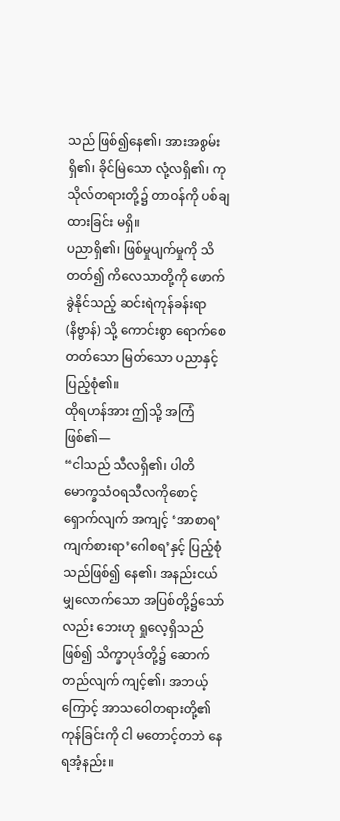သည် ဖြစ်၍နေ၏၊ အားအစွမ်း ရှိ၏၊ ခိုင်မြဲသော လုံ့လရှိ၏၊ ကုသိုလ်တရားတို့၌ တာဝန်ကို ပစ်ချထားခြင်း မရှိ။
ပညာရှိ၏၊ ဖြစ်မှုပျက်မှုကို သိတတ်၍ ကိလေသာတို့ကို ဖောက်ခွဲနိုင်သည့် ဆင်းရဲကုန်ခန်းရာ (နိဗ္ဗာန်) သို့ ကောင်းစွာ ရောက်စေတတ်သော မြတ်သော ပညာနှင့် ပြည့်စုံ၏။
ထိုရဟန်အား ဤသို့ အကြံဖြစ်၏—
“ငါသည် သီလရှိ၏၊ ပါတိမောက္ခသံဝရသီလကိုစောင့်ရှောက်လျက် အကျင့် ‘အာစာရ’ ကျက်စားရာ’ဂေါစရ’နှင့် ပြည့်စုံသည်ဖြစ်၍ နေ၏၊ အနည်းငယ်မျှလောက်သော အပြစ်တို့၌သော်လည်း ဘေးဟု ရှုလေ့ရှိသည် ဖြစ်၍ သိက္ခာပုဒ်တို့၌ ဆောက်တည်လျက် ကျင့်၏၊ အဘယ့်ကြောင့် အာသဝေါတရားတို့၏ကုန်ခြင်းကို ငါ မတောင့်တဘဲ နေရအံ့နည်း။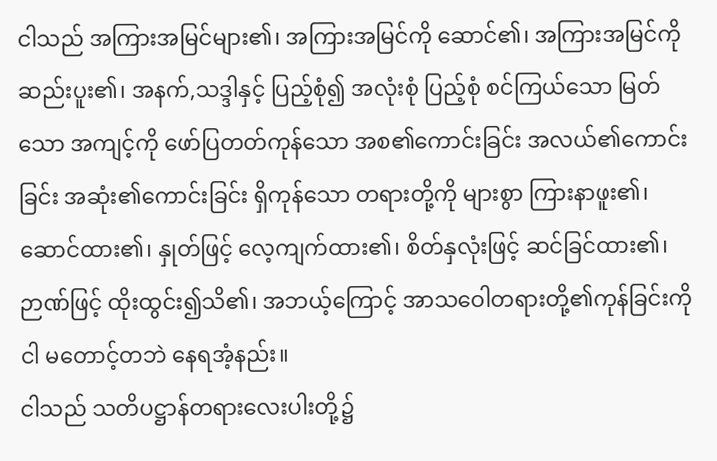ငါသည် အကြားအမြင်များ၏၊ အကြားအမြင်ကို ဆောင်၏၊ အကြားအမြင်ကို ဆည်းပူး၏၊ အနက်,သဒ္ဒါနှင့် ပြည့်စုံ၍ အလုံးစုံ ပြည့်စုံ စင်ကြယ်သော မြတ်သော အကျင့်ကို ဖော်ပြတတ်ကုန်သော အစ၏ကောင်းခြင်း အလယ်၏ကောင်းခြင်း အဆုံး၏ကောင်းခြင်း ရှိကုန်သော တရားတို့ကို များစွာ ကြားနာဖူး၏၊ ဆောင်ထား၏၊ နှုတ်ဖြင့် လေ့ကျက်ထား၏၊ စိတ်နှလုံးဖြင့် ဆင်ခြင်ထား၏၊ ဉာဏ်ဖြင့် ထိုးထွင်း၍သိ၏၊ အဘယ့်ကြောင့် အာသဝေါတရားတို့၏ကုန်ခြင်းကို ငါ မတောင့်တဘဲ နေရအံ့နည်း။
ငါသည် သတိပဋ္ဌာန်တရားလေးပါးတို့၌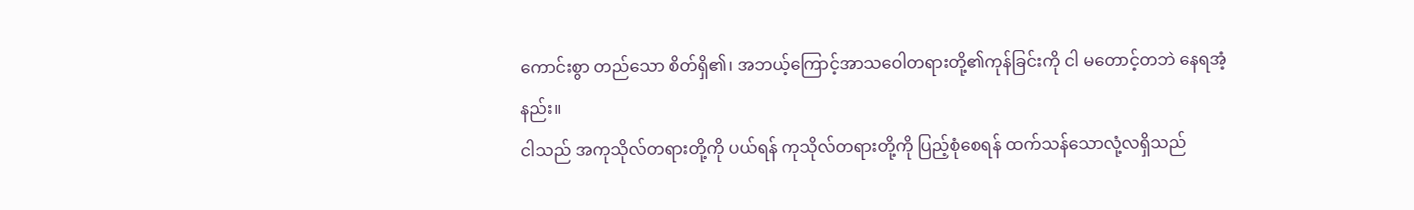ကောင်းစွာ တည်သော စိတ်ရှိ၏၊ အဘယ့်ကြောင့်အာသဝေါတရားတို့၏ကုန်ခြင်းကို ငါ မတောင့်တဘဲ နေရအံ့နည်း။
ငါသည် အကုသိုလ်တရားတို့ကို ပယ်ရန် ကုသိုလ်တရားတို့ကို ပြည့်စုံစေရန် ထက်သန်သောလုံ့လရှိသည်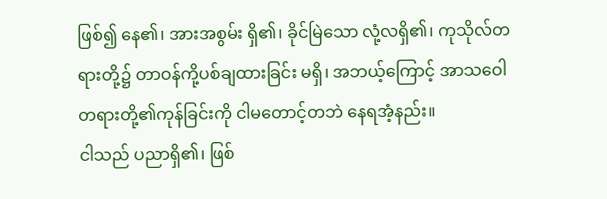ဖြစ်၍ နေ၏၊ အားအစွမ်း ရှိ၏၊ ခိုင်မြဲသော လုံ့လရှိ၏၊ ကုသိုလ်တရားတို့၌ တာဝန်ကို့ပစ်ချထားခြင်း မရှိ၊ အဘယ့်ကြောင့် အာသဝေါတရားတို့၏ကုန်ခြင်းကို ငါမတောင့်တဘဲ နေရအံ့နည်း။
ငါသည် ပညာရှိ၏၊ ဖြစ်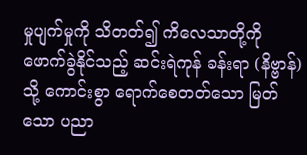မှုပျက်မှုကို သိတတ်၍ ကိလေသာတို့ကို ဖောက်ခွဲနိုင်သည့် ဆင်းရဲကုန် ခန်းရာ (နိဗ္ဗာန်) သို့ ကောင်းစွာ ရောက်စေတတ်သော မြတ်သော ပညာ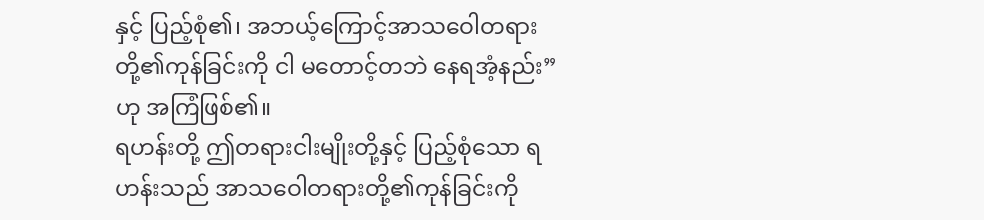နှင့် ပြည့်စုံ၏၊ အဘယ့်ကြောင့်အာသဝေါတရားတို့၏ကုန်ခြင်းကို ငါ မတောင့်တဘဲ နေရအံ့နည်း”ဟု အကြံဖြစ်၏။
ရဟန်းတို့ ဤတရားငါးမျိုးတို့နှင့် ပြည့်စုံသော ရဟန်းသည် အာသဝေါတရားတို့၏ကုန်ခြင်းကို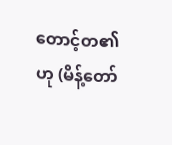တောင့်တ၏ဟု (မိန့်တော်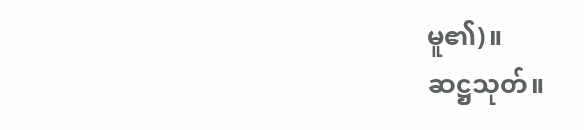မူ၏)။
ဆဋ္ဌသုတ်။